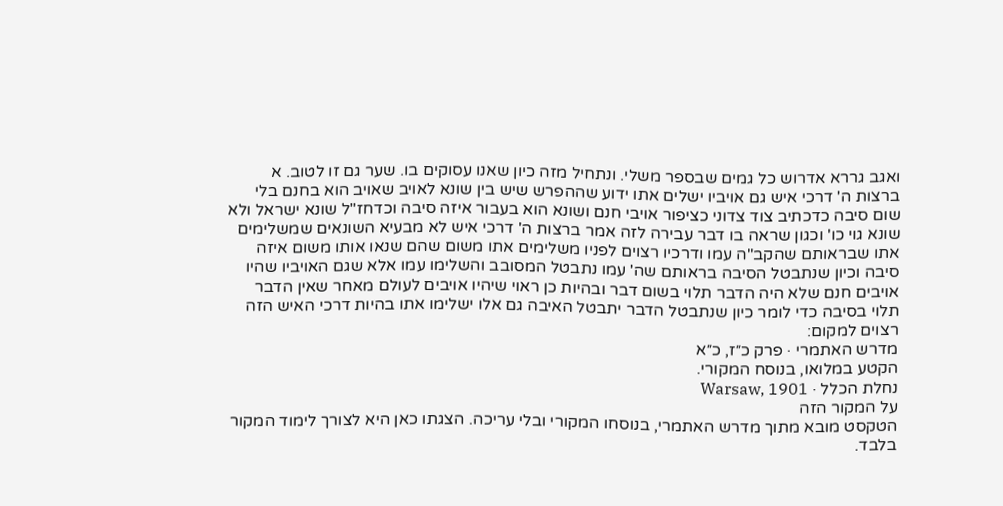ואגב גררא אדרוש כל גמים שבספר משלי. ונתחיל מזה כיון שאנו עסוקים בו. שער גם זו לטוב. א ברצות ה' דרכי איש גם אויביו ישלים אתו ידוע שההפרש שיש בין שונא לאויב שאויב הוא בחנם בלי שום סיבה כדכתיב צוד צדוני כציפור אויבי חנם ושונא הוא בעבור איזה סיבה וכדחז"ל שונא ישראל ולא שונא גוי כו' וכגון שראה בו דבר עבירה לזה אמר ברצות ה' דרכי איש לא מבעיא השונאים שמשלימים אתו שבראותם שהקב"ה עמו ודרכיו רצוים לפניו משלימים אתו משום שהם שנאו אותו משום איזה סיבה וכיון שנתבטל הסיבה בראותם שה' עמו נתבטל המסובב והשלימו עמו אלא שגם האויביו שהיו אויבים חנם שלא היה הדבר תלוי בשום דבר ובהיות כן ראוי שיהיו אויבים לעולם מאחר שאין הדבר תלוי בסיבה כדי לומר כיון שנתבטל הדבר יתבטל האיבה גם אלו ישלימו אתו בהיות דרכי האיש הזה רצוים למקום:
מדרש האתמרי · פרק כ״ז, כ״א
הקטע במלואו, בנוסח המקורי.
נחלת הכלל · Warsaw, 1901
על המקור הזה
הטקסט מובא מתוך מדרש האתמרי, בנוסחו המקורי ובלי עריכה. הצגתו כאן היא לצורך לימוד המקור בלבד.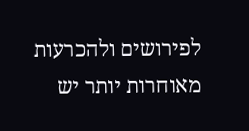לפירושים ולהכרעות מאוחרות יותר יש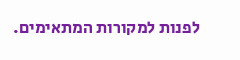לפנות למקורות המתאימים.